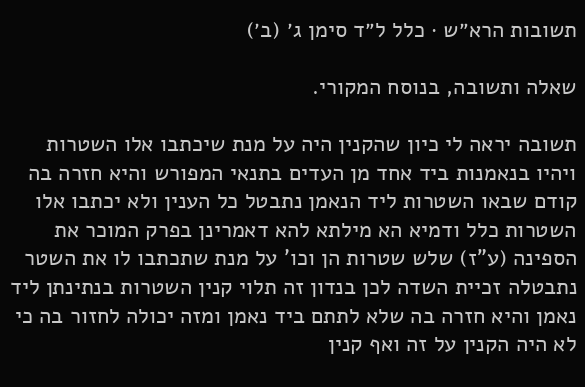תשובות הרא״ש · כלל ל״ד סימן ג׳ (ב׳)

שאלה ותשובה, בנוסח המקורי.

תשובה יראה לי כיון שהקנין היה על מנת שיכתבו אלו השטרות ויהיו בנאמנות ביד אחד מן העדים בתנאי המפורש והיא חזרה בה קודם שבאו השטרות ליד הנאמן נתבטל כל הענין ולא יכתבו אלו השטרות כלל ודמיא הא מילתא להא דאמרינן בפרק המוכר את הספינה (ע"ז) שלש שטרות הן וכו' על מנת שתכתבו לו את השטר נתבטלה זכיית השדה לכן בנדון זה תלוי קנין השטרות בנתינתן ליד נאמן והיא חזרה בה שלא לתתם ביד נאמן ומזה יכולה לחזור בה כי לא היה הקנין על זה ואף קנין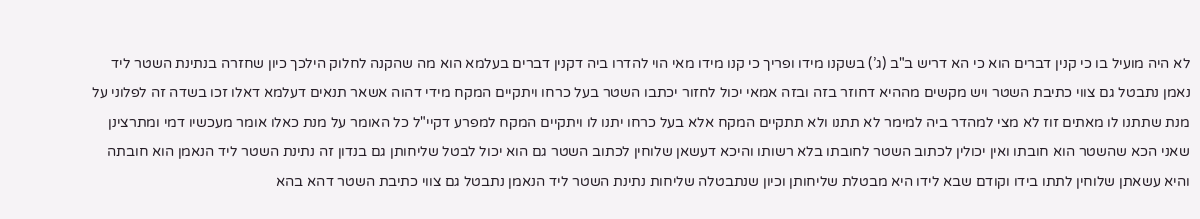לא היה מועיל בו כי קנין דברים הוא כי הא דריש ב"ב (ג’) בשקנו מידו ופריך כי קנו מידו מאי הוי להדרו ביה דקנין דברים בעלמא הוא מה שהקנה לחלוק הילכך כיון שחזרה בנתינת השטר ליד נאמן נתבטל גם צווי כתיבת השטר ויש מקשים מההיא דחוזר בזה ובזה אמאי יכול לחזור יכתבו השטר בעל כרחו ויתקיים המקח מידי דהוה אשאר תנאים דעלמא דאלו זכו בשדה זה לפלוני על מנת שתתנו לו מאתים זוז לא מצי למהדר ביה למימר לא תתנו ולא תתקיים המקח אלא בעל כרחו יתנו לו ויתקיים המקח למפרע דקיי"ל כל האומר על מנת כאלו אומר מעכשיו דמי ומתרצינן שאני הכא שהשטר הוא חובתו ואין יכולין לכתוב השטר לחובתו בלא רשותו והיכא דעשאן שלוחין לכתוב השטר גם הוא יכול לבטל שליחותן גם בנדון זה נתינת השטר ליד הנאמן הוא חובתה והיא עשאתן שלוחין לתתו בידו וקודם שבא לידו היא מבטלת שליחותן וכיון שנתבטלה שליחות נתינת השטר ליד הנאמן נתבטל גם צווי כתיבת השטר דהא בהא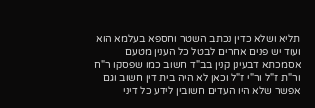תליא ושלא כדין נכתב השטר וחספא בעלמא הוא ועוד יש פנים אחרים לבטל כל הענין מטעם אסמכתא דבעינן קנין בב"ד חשוב כמו שפסקו ר"ח ור"ת ז"ל ור"י ז"ל וכאן לא היה בית דין חשוב וגם אפשר שלא היו העדים חשובין לידע כל דיני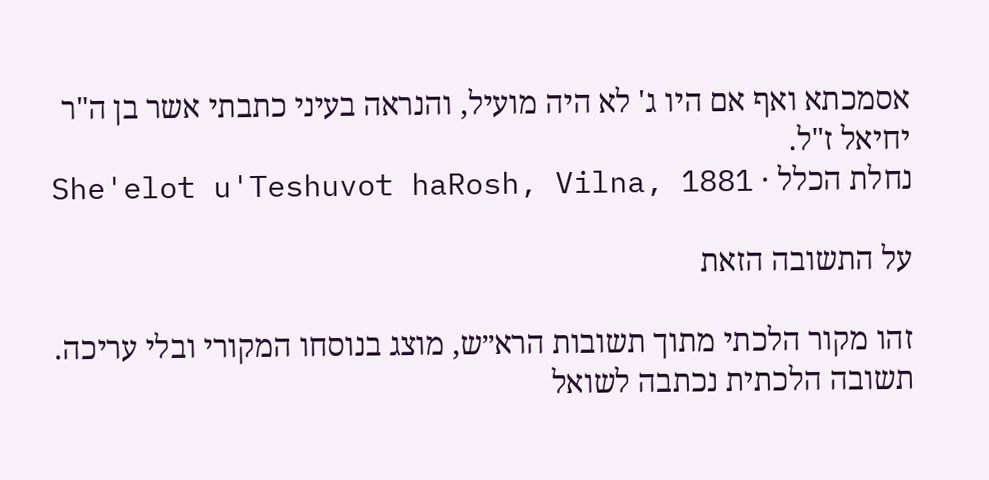אסמכתא ואף אם היו ג' לא היה מועיל, והנראה בעיני כתבתי אשר בן ה"ר יחיאל ז"ל.
נחלת הכלל · She'elot u'Teshuvot haRosh, Vilna, 1881

על התשובה הזאת

זהו מקור הלכתי מתוך תשובות הרא״ש, מוצג בנוסחו המקורי ובלי עריכה. תשובה הלכתית נכתבה לשואל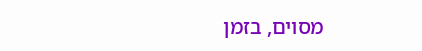מסוים, בזמן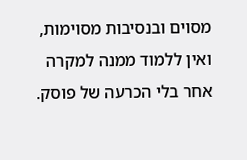מסוים ובנסיבות מסוימות, ואין ללמוד ממנה למקרה אחר בלי הכרעה של פוסק.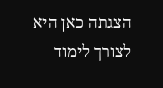הצגתה כאן היא לצורך לימוד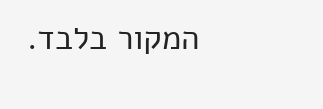המקור בלבד.